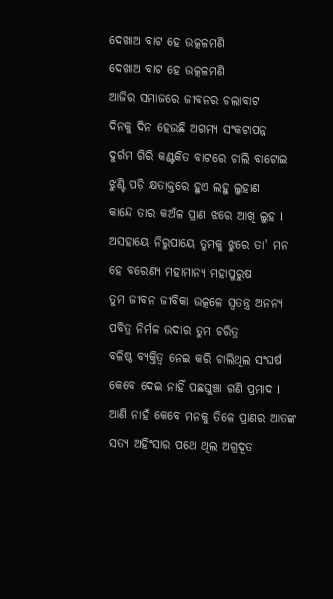ଦେଖାଅ ବାଟ ହେ ଉତ୍କଳମଣି
ଦେଖାଅ ବାଟ ହେ ଉତ୍କଳମଣି
ଆଜିର ସମାଜରେ ଜୀବନର ଚଲାବାଟ
ଦିନକୁ ଦିନ ହେଉଛି ଅଗମ୍ୟ ସଂକଟାପନ୍ନ
ଦୁର୍ଗମ ଗିରି କଣ୍ଟକିତ ବାଟରେ ଚାଲି ବାଟୋଇ
ଝୁଣ୍ଟି ପଡ଼ି କ୍ଷତାକ୍ତରେ ହୁଏ ଲହୁ ଲୁହାଣ
କାନ୍ଦେ ତାର କଅଁଳ ପ୍ରାଣ ଝରେ ଆଖି ଲୁହ l
ଅସହାୟେ ନିରୁପାୟେ ତୁମକୁ ଝୁରେ ତା' ମନ
ହେ ବରେଣ୍ୟ ମହାମାନ୍ୟ ମହାପୁରୁଷ
ତୁମ ଜୀବନ ଜୀବିକା ଉତ୍କଳେ ସ୍ବତନ୍ତ୍ର ଅନନ୍ୟ
ପବିତ୍ର ନିର୍ମଳ ଉଦାର ତୁମ ଚରିତ୍ର
ବଳିଷ୍ଠ ବ୍ୟକ୍ତିତ୍ବ ନେଇ କରି ଚାଲିଥିଲ ସଂଘର୍ଷ
କେବେ ଦେଇ ନାହିଁ ପଛଘୁଞ୍ଚା ଗଣି ପ୍ରମାଦ l
ଆଣି ନାହଁ କେବେ ମନକୁ ତିଳେ ପ୍ରାଣର ଆତଙ୍କ
ସତ୍ୟ ଅହିଂସାର ପଥେ ଥିଲ ଅଗ୍ରଦୂତ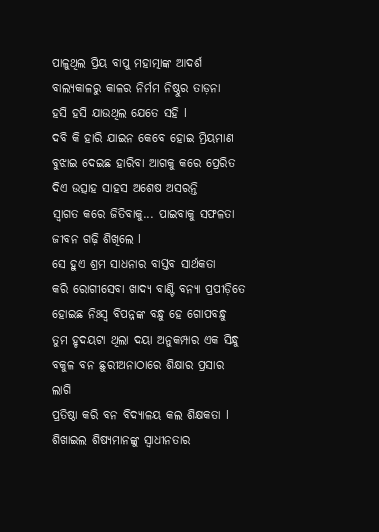ପାଳୁଥିଲ ପ୍ରିୟ ବାପୁ ମହାତ୍ମାଙ୍କ ଆଦର୍ଶ
ବାଲ୍ୟକାଳରୁ କାଳର ନିର୍ମମ ନିଷ୍ଠୁର ତାଡ଼ନା
ହସି ହସି ଯାଉଥିଲ ଯେତେ ସହି l
ଦବି କି ହାରି ଯାଇନ କେବେ ହୋଇ ମ୍ରିୟମାଣ
ବୁଝାଇ ଦେଇଛ ହାରିବା ଆଗକୁ କରେ ପ୍ରେରିତ
ଦିଏ ଉତ୍ସାହ ସାହସ ଅଶେଷ ଅସରନ୍ତି
ସ୍ବାଗତ କରେ ଜିତିବାକୁ... ପାଇବାକୁ ସଫଳତା
ଜୀବନ ଗଢ଼ି ଶିଖିଲେ l
ସେ ହୁଏ ଶ୍ରମ ସାଧନାର ବାସ୍ତବ ସାର୍ଥକତା
କରି ରୋଗୀସେବା ଖାଦ୍ୟ ବାଣ୍ଟି ବନ୍ୟା ପ୍ରପୀଡ଼ିତେ
ହୋଇଛ ନିଃସ୍ଵ ବିପନ୍ନଙ୍କ ବନ୍ଧୁ ହେ ଗୋପବନ୍ଧୁ
ତୁମ ହୃଦୟଟା ଥିଲା ଦୟା ଅନୁକମ୍ପାର ଏକ ସିନ୍ଧୁ
ବକୁଳ ବନ ଛୁରୀଅନାଠାରେ ଶିକ୍ଷାର ପ୍ରସାର ଲାଗି
ପ୍ରତିଷ୍ଠା କରି ବନ ବିଦ୍ୟାଳୟ କଲ ଶିକ୍ଷକତା l
ଶିଖାଇଲ ଶିଷ୍ୟମାନଙ୍କୁ ସ୍ଵାଧୀନତାର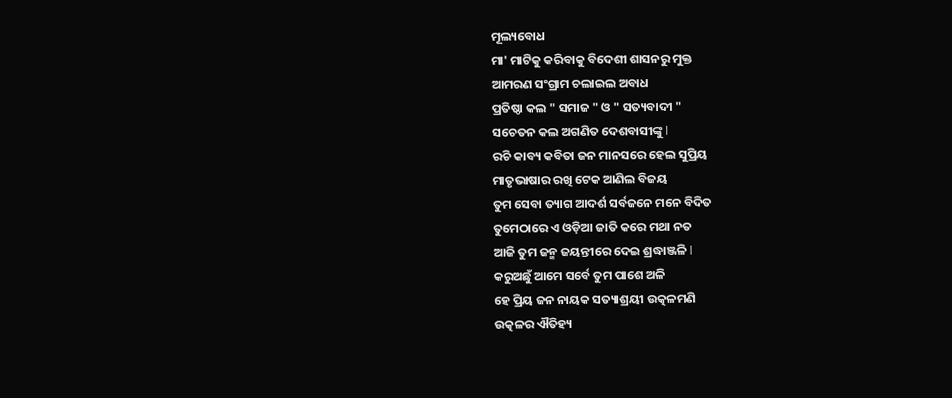ମୂଲ୍ୟବୋଧ
ମା' ମାଟିକୁ କରିବାକୁ ବିଦେଶୀ ଶାସନରୁ ମୁକ୍ତ
ଆମରଣ ସଂଗ୍ରାମ ଚଲାଇଲ ଅବାଧ
ପ୍ରତିଷ୍ଠା କଲ " ସମାଜ " ଓ " ସତ୍ୟବାଦୀ "
ସଚେତନ କଲ ଅଗଣିତ ଦେଶବାସୀଙ୍କୁ l
ରଚି କାବ୍ୟ କବିତା ଜନ ମାନସରେ ହେଲ ସୁପ୍ରିୟ
ମାତୃଭାଷାର ରଖି ଟେକ ଆଣିଲ ବିଜୟ
ତୁମ ସେବା ତ୍ୟାଗ ଆଦର୍ଶ ସର୍ବଜନେ ମନେ ବିଦିତ
ତୁମେଠାରେ ଏ ଓଡ଼ିଆ ଜାତି କରେ ମଥା ନତ
ଆଜି ତୁମ ଜନ୍ମ ଜୟନ୍ତୀରେ ଦେଇ ଶ୍ରଦ୍ଧାଞ୍ଜଳି l
କରୁଅଛୁଁ ଆମେ ସର୍ବେ ତୁମ ପାଶେ ଅଳି
ହେ ପ୍ରିୟ ଜନ ନାୟକ ସତ୍ୟାଶ୍ରୟୀ ଉତ୍କଳମଣି
ଉତ୍କଳର ଐତିହ୍ୟ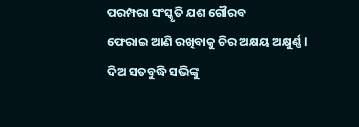ପରମ୍ପରା ସଂସ୍କୃତି ଯଶ ଗୌରବ
ଫେରାଇ ଆଣି ରଖିବାକୁ ଚିର ଅକ୍ଷୟ ଅକ୍ଷୁର୍ଣ୍ଣ l
ଦିଅ ସତବୁଦ୍ଧି ସଭିଙ୍କୁ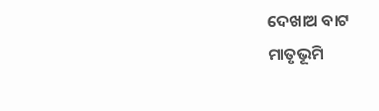ଦେଖାଅ ବାଟ
ମାତୃଭୂମି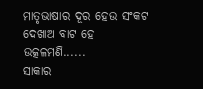ମାତୃଭାଷାର ଦୂର ହେଉ ସଂକଟ
ଦେଖାଅ ବାଟ ହେ ଉତ୍କଳମଣି......
ସାକାର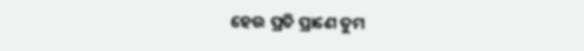ହେଉ ପ୍ରତି ପ୍ରାଣେ ତୁମ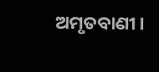ଅମୃତବାଣୀ।